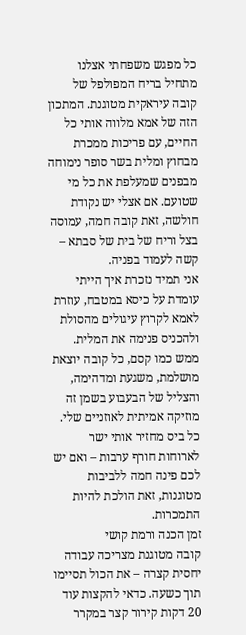כל מפגש משפחתי אצלנו מתחיל בריח המפולפל של קובה עיראקית מטוגנת. המתכון הזה של אמא מלווה אותי כל החיים, עם פריכות ממכרת מבחוץ ומלית בשר סופר נימוחה מבפנים שמעלפת את כל מי שטועם. אם אצלי יש נקודת חולשה, זאת קובה חמה, עמוסה בצל וריח של בית של סבתא – קשה לעמוד בפניה.
אני תמיד נזכרת איך הייתי עומדת על כיסא במטבח, עוזרת לאמא לקרוץ עיגולים מהסולת ולהכניס פנימה את המלית. ממש כמו קסם, כל קובה יוצאת מושלמת, משגעת ומדהימה, והצליל של הבעבוע בשמן זה מוזיקה אמיתית לאוזניים שלי. כל ביס מחזיר אותי ישר לארוחות חורף ערבות – ואם יש לכם פינה חמה ללביבות מטוגנות, זאת הולכת להיות התמכרות.
זמן הכנה ורמת קושי
קובה מטוגנת מצריכה עבודה יחסית קצרה – את הכול תסיימו תוך כשעה. כדאי להקצות עוד 20 דקות קירור קצר במקרר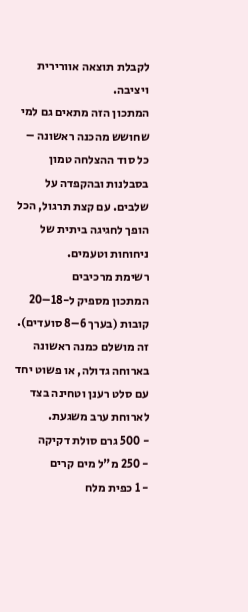לקבלת תוצאה אוורירית ויציבה.
המתכון הזה מתאים גם למי שחושש מהכנה ראשונה – כל סוד ההצלחה טמון בסבלנות ובהקפדה על שלבים. עם קצת תרגול, הכל הופך לחגיגה ביתית של ניחוחות וטעמים.
רשימת מרכיבים
המתכון מספיק ל-18–20 קובות (בערך 6–8 סועדים). זה מושלם כמנה ראשונה בארוחה גדולה, או פשוט יחד עם סלט רענן וטחינה בצד לארוחת ערב משגעת.
- 500 גרם סולת דקיקה
- 250 מ"ל מים קרים
- 1 כפית מלח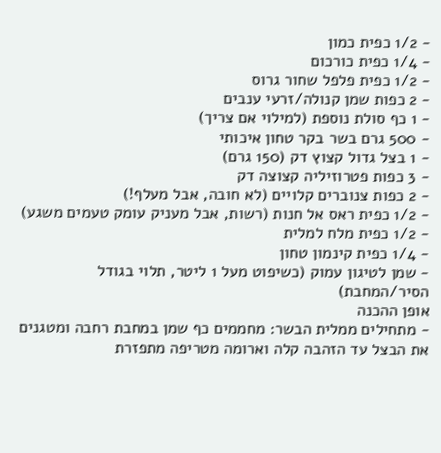- 1/2 כפית כמון
- 1/4 כפית כורכום
- 1/2 כפית פלפל שחור גרוס
- 2 כפות שמן קנולה/זרעי ענבים
- 1 כף סולת נוספת (למילוי אם צריך)
- 500 גרם בשר בקר טחון איכותי
- 1 בצל גדול קצוץ דק (150 גרם)
- 3 כפות פטרוזיליה קצוצה דק
- 2 כפות צנוברים קלויים (לא חובה, אבל מעלף!)
- 1/2 כפית ראס אל חנות (רשות, אבל מעניק עומק טעמים משגע)
- 1/2 כפית מלח למלית
- 1/4 כפית קינמון טחון
- שמן לטיגון עמוק (כשיפוט מעל 1 ליטר, תלוי בגודל הסיר/המחבת)
אופן ההכנה
- מתחילים ממלית הבשר: מחממים כף שמן במחבת רחבה ומטגנים את הבצל עד הזהבה קלה וארומה מטריפה מתפזרת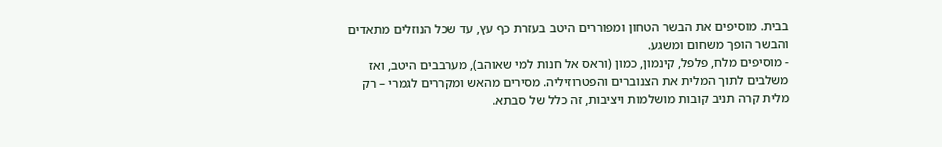בבית. מוסיפים את הבשר הטחון ומפוררים היטב בעזרת כף עץ, עד שכל הנוזלים מתאדים והבשר הופך משחום ומשגע.
- מוסיפים מלח, פלפל, קינמון, כמון (וראס אל חנות למי שאוהב), מערבבים היטב, ואז משלבים לתוך המלית את הצנוברים והפטרוזיליה. מסירים מהאש ומקררים לגמרי – רק מלית קרה תניב קובות מושלמות ויציבות, זה כלל של סבתא.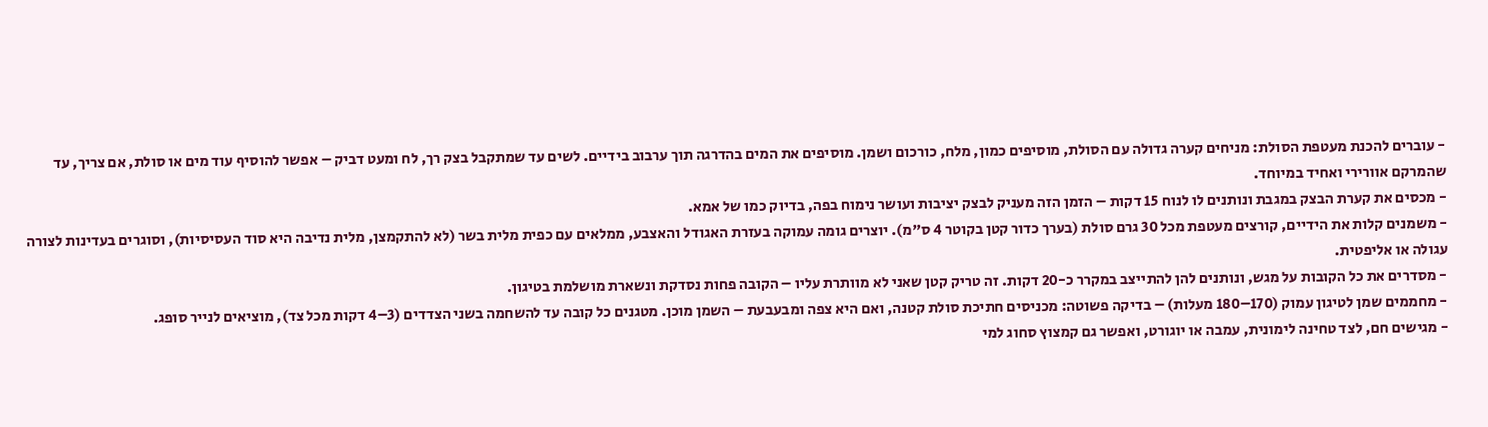- עוברים להכנת מעטפת הסולת: מניחים קערה גדולה עם הסולת, מוסיפים כמון, מלח, כורכום ושמן. מוסיפים את המים בהדרגה תוך ערבוב בידיים. לשים עד שמתקבל בצק רך, לח ומעט דביק – אפשר להוסיף עוד מים או סולת, אם צריך, עד שהמרקם אוורירי ואחיד במיוחד.
- מכסים את קערת הבצק במגבת ונותנים לו לנוח 15 דקות – הזמן הזה מעניק לבצק יציבות ועושר נימוח בפה, בדיוק כמו של אמא.
- משמנים קלות את הידיים, קורצים מעטפת מכל 30 גרם סולת (בערך כדור קטן בקוטר 4 ס"מ). יוצרים גומה עמוקה בעזרת האגודל והאצבע, ממלאים עם כפית מלית בשר (לא להתקמצן, מלית נדיבה היא סוד העסיסיות), וסוגרים בעדינות לצורה עגולה או אליפטית.
- מסדרים את כל הקובות על מגש, ונותנים להן להתייצב במקרר כ-20 דקות. זה טריק קטן שאני לא מוותרת עליו – הקובה פחות נסדקת ונשארת מושלמת בטיגון.
- מחממים שמן לטיגון עמוק (170–180 מעלות) – בדיקה פשוטה: מכניסים חתיכת סולת קטנה, ואם היא צפה ומבעבעת – השמן מוכן. מטגנים כל קובה עד להשחמה בשני הצדדים (3–4 דקות מכל צד), מוציאים לנייר סופג.
- מגישים חם, לצד טחינה לימונית, עמבה או יוגורט, ואפשר גם קמצוץ סחוג למי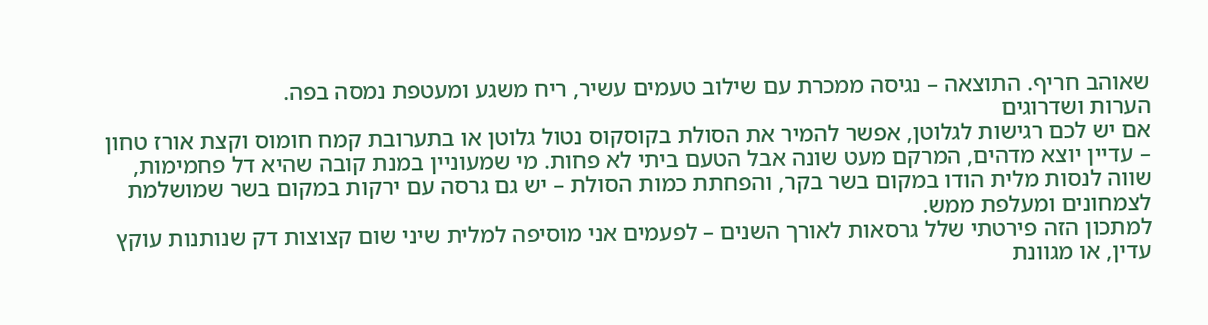שאוהב חריף. התוצאה – נגיסה ממכרת עם שילוב טעמים עשיר, ריח משגע ומעטפת נמסה בפה.
הערות ושדרוגים
אם יש לכם רגישות לגלוטן, אפשר להמיר את הסולת בקוסקוס נטול גלוטן או בתערובת קמח חומוס וקצת אורז טחון – עדיין יוצא מדהים, המרקם מעט שונה אבל הטעם ביתי לא פחות. מי שמעוניין במנת קובה שהיא דל פחמימות, שווה לנסות מלית הודו במקום בשר בקר, והפחתת כמות הסולת – יש גם גרסה עם ירקות במקום בשר שמושלמת לצמחונים ומעלפת ממש.
למתכון הזה פירטתי שלל גרסאות לאורך השנים – לפעמים אני מוסיפה למלית שיני שום קצוצות דק שנותנות עוקץ עדין, או מגוונת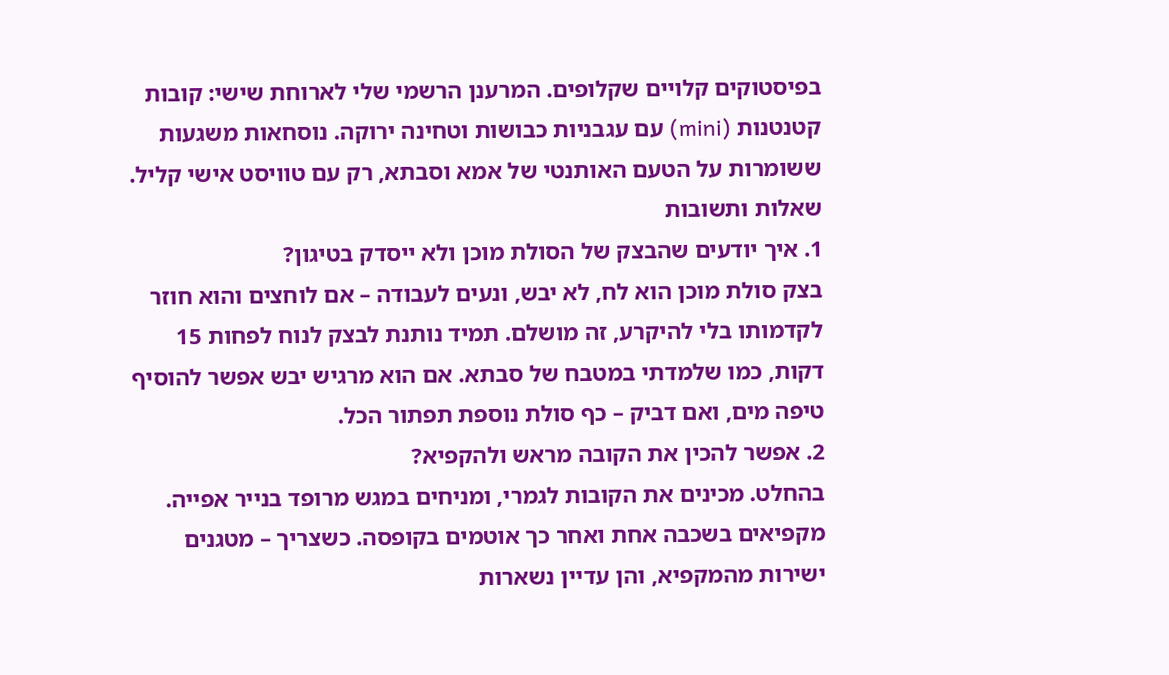בפיסטוקים קלויים שקלופים. המרענן הרשמי שלי לארוחת שישי: קובות קטנטנות (mini) עם עגבניות כבושות וטחינה ירוקה. נוסחאות משגעות ששומרות על הטעם האותנטי של אמא וסבתא, רק עם טוויסט אישי קליל.
שאלות ותשובות
1. איך יודעים שהבצק של הסולת מוכן ולא ייסדק בטיגון?
בצק סולת מוכן הוא לח, לא יבש, ונעים לעבודה – אם לוחצים והוא חוזר לקדמותו בלי להיקרע, זה מושלם. תמיד נותנת לבצק לנוח לפחות 15 דקות, כמו שלמדתי במטבח של סבתא. אם הוא מרגיש יבש אפשר להוסיף טיפה מים, ואם דביק – כף סולת נוספת תפתור הכל.
2. אפשר להכין את הקובה מראש ולהקפיא?
בהחלט. מכינים את הקובות לגמרי, ומניחים במגש מרופד בנייר אפייה. מקפיאים בשכבה אחת ואחר כך אוטמים בקופסה. כשצריך – מטגנים ישירות מהמקפיא, והן עדיין נשארות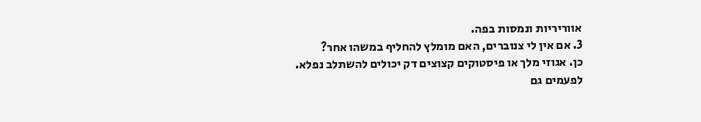אווריריות ונמסות בפה.
3. אם אין לי צנוברים, האם מומלץ להחליף במשהו אחר?
כן. אגוזי מלך או פיסטוקים קצוצים דק יכולים להשתלב נפלא. לפעמים גם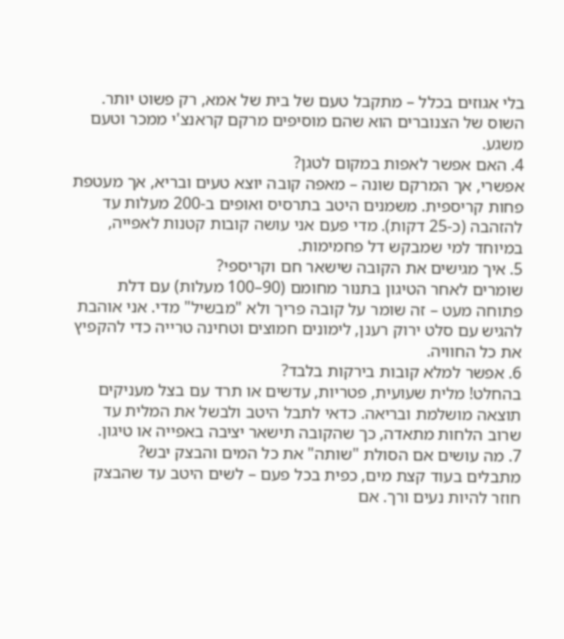בלי אגוזים בכלל – מתקבל טעם של בית של אמא, רק פשוט יותר. השוס של הצנוברים הוא שהם מוסיפים מרקם קראנצ'י ממכר וטעם משגע.
4. האם אפשר לאפות במקום לטגן?
אפשרי, אך המרקם שונה – מאפה קובה יוצא טעים ובריא, אך מעטפת פחות קריספית. משמנים היטב בתרסיס ואופים ב-200 מעלות עד להזהבה (כ-25 דקות). מדי פעם אני עושה קובות קטנות לאפייה, במיוחד למי שמבקש דל פחמימות.
5. איך מגישים את הקובה שישאר חם וקריספי?
שומרים לאחר הטיגון בתנור מחומם (90–100 מעלות) עם דלת פתוחה מעט – זה שומר על קובה פריך ולא "מבשיל" מדי. אני אוהבת להגיש עם סלט ירוק רענן, לימונים חמוצים וטחינה טרייה כדי להקפיץ את כל החוויה.
6. אפשר למלא קובות בירקות בלבד?
בהחלט! מלית שעועית, פטריות, עדשים או תרד עם בצל מעניקים תוצאה מושלמת ובריאה. כדאי לתבל היטב ולבשל את המלית עד שרוב הלחות מתאדה, כך שהקובה תישאר יציבה באפייה או טיגון.
7. מה עושים אם הסולת "שותה" את כל המים והבצק יבש?
מתבלים בעוד קצת מים, כפית בכל פעם – לשים היטב עד שהבצק חוזר להיות נעים ורך. אם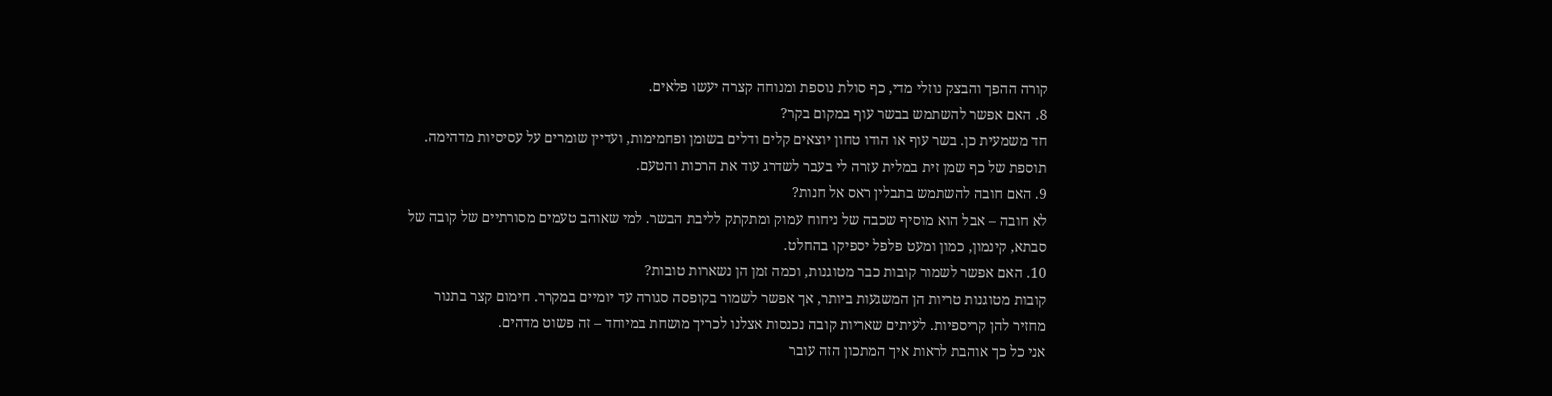קורה ההפך והבצק נוזלי מדי, כף סולת נוספת ומנוחה קצרה יעשו פלאים.
8. האם אפשר להשתמש בבשר עוף במקום בקר?
חד משמעית כן. בשר עוף או הודו טחון יוצאים קלים ודלים בשומן ופחמימות, ועדיין שומרים על עסיסיות מדהימה. תוספת של כף שמן זית במלית עזרה לי בעבר לשדרג עוד את הרכות והטעם.
9. האם חובה להשתמש בתבלין ראס אל חנות?
לא חובה – אבל הוא מוסיף שכבה של ניחוח עמוק ומתקתק לליבת הבשר. למי שאוהב טעמים מסורתיים של קובה של סבתא, קינמון, כמון ומעט פלפל יספיקו בהחלט.
10. האם אפשר לשמור קובות כבר מטוגנות, וכמה זמן הן נשארות טובות?
קובות מטוגנות טריות הן המשגעות ביותר, אך אפשר לשמור בקופסה סגורה עד יומיים במקרר. חימום קצר בתנור מחזיר להן קריספיות. לעיתים שאריות קובה נכנסות אצלנו לכריך מושחת במיוחד – זה פשוט מדהים.
אני כל כך אוהבת לראות איך המתכון הזה עובר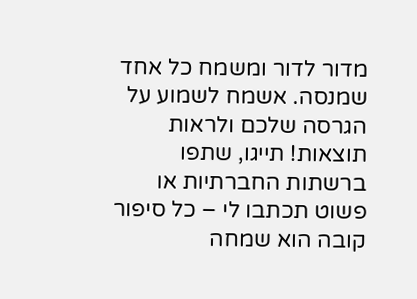מדור לדור ומשמח כל אחד שמנסה. אשמח לשמוע על הגרסה שלכם ולראות תוצאות! תייגו, שתפו ברשתות החברתיות או פשוט תכתבו לי – כל סיפור קובה הוא שמחה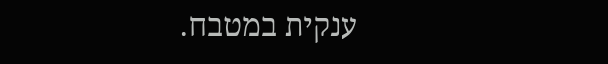ענקית במטבח.